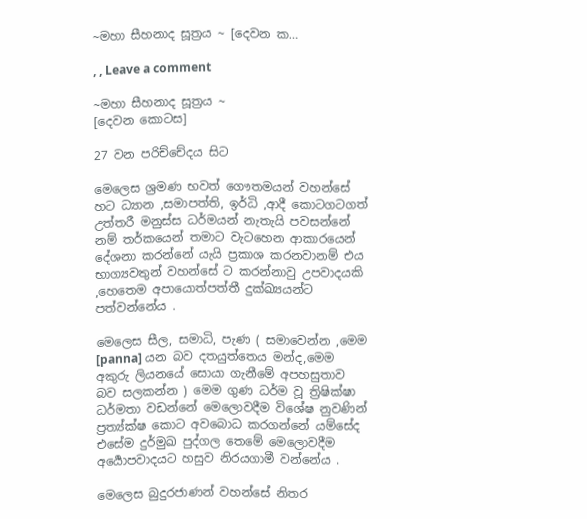~මහා සීහනාද සූත්‍රය ~ [දෙවන ක…

, , Leave a comment

~මහා සීහනාද සූත්‍රය ~
[දෙවන කොටස]

27 වන පරිච්චේදය සිට

මෙලෙස ශ්‍රමණ භවත් ගෞතමයන් වහන්සේ හට ධ්‍යාන ,සමාපත්ති, ඉර්ධි ,ආදී කොටගටගත් උත්තරී මනුස්ස ධර්මයන් නැතැයි පවසන්නේ නම් තර්කයෙන් තමාට වැටහෙන ආකාරයෙන් දේශනා කරන්නේ යැයි ප්‍රකාශ කරනවානම් එය භාග්‍යවතුන් වහන්සේ ට කරන්නාවු උපවාදයකි ,හෙතෙම අපායොත්පත්තී දුක්ඛ්‍යයන්ට පත්වන්නේය .

මෙලෙස සීල, සමාධි, පැණ ( සමාවෙන්න ,මෙම [panna] යන බව දතයුත්තෙය මන්ද,මෙම අකුරු ලියනයේ සොයා ගැනීමේ අපහසුතාව බව සලකන්න ) මෙම ගුණ ධර්ම වූ ත්‍රිෂික්ෂා ධර්මතා වඩන්නේ මෙලොවදීම විශේෂ නුවණින් ප්‍රත්‍ය්ක්ෂ කොට අවබොධ කරගන්නේ යම්සේද එසේම දුර්මුඛ පුද්ගල තෙමේ මෙලොවදීම අර්‍යොපවාදයට හසුව නිරයගාමී වන්නේය .

මෙලෙස බුදුරජාණන් වහන්සේ නිතර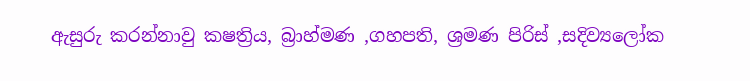ඇසුරු කරන්නාවු කෂත්‍රිය, බ්‍රාහ්මණ ,ගහපති, ශ්‍රමණ පිරිස් ,සදිව්‍යලෝක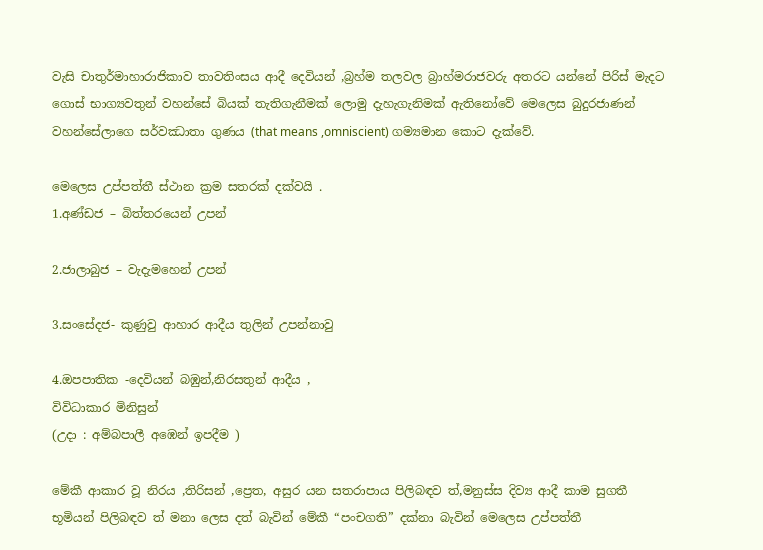වැසි චාතුර්මාහාරාජිකාව තාවතිංසය ආදී දෙවියන් ,බ්‍රහ්ම තලවල බ්‍රාහ්මරාජවරු අතරට යන්නේ පිරිස් මැදට ගොස් භාග්‍යවතුන් වහන්සේ බියක් තැතිගැනීමක් ලොමු දැහැගැනිමක් ඇතිනෝවේ මෙලෙස බුදුරජාණන් වහන්සේලාගෙ සර්වඣාතා ගුණය (that means ,omniscient) ගම්‍යමාන කොට දැක්වේ.

මෙලෙස උප්පත්තී ස්ථාන ක්‍රම සතරක් දක්වයි .
1.අණ්ඩජ – බිත්තරයෙන් උපන්

2.ජාලාබුජ – වැදැමහෙන් උපන්

3.සංසේදජ- කුණුවු ආහාර ආදීය තුලින් උපන්නාවු

4.ඔපපාතික -දෙවියන් බඹුන්,නිරසතුන් ආදීය ,
විවිධාකාර මිනිසුන්
(උදා : අම්බපාලී අඹෙන් ඉපදීම )

මේකී ආකාර වූ නිරය ,තිරිසන් ,ප්‍රෙත, අසුර යන සතරාපාය පිලිබඳව ත්,මනුස්ස දිව්‍ය ආදී කාම සුගතී භූමියන් පිලිබඳව ත් මනා ලෙස දත් බැවින් මේකී “පංචගති” දක්නා බැවින් මෙලෙස උප්පත්තී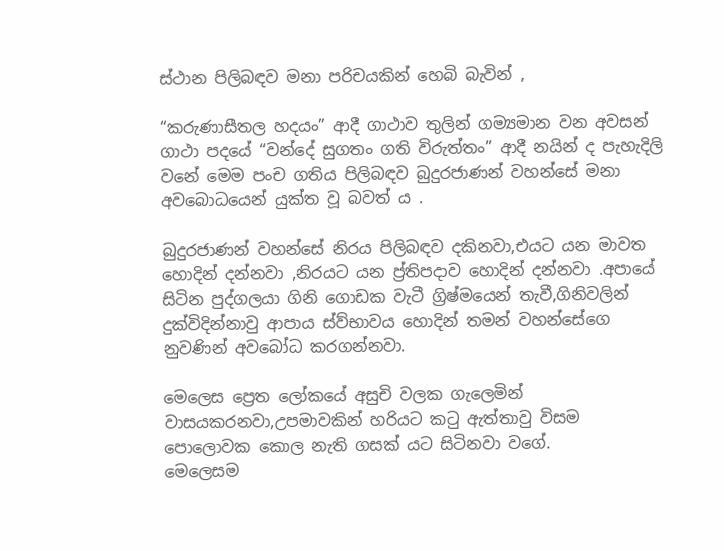ස්ථාන පිලිබඳව මනා පරිචයකින් හෙබි බැවින් ,

“කරුණාසීතල හදයං” ආදී ගාථාව තුලින් ගම්‍යමාන වන අවසන් ගාථා පදයේ “වන්දේ සුගතං ගති විරුත්තං” ආදී නයින් ද පැහැදිලි වනේ මෙම පංච ගතිය පිලිබඳව බුදුරජාණන් වහන්සේ මනා අවබොධයෙන් යුක්ත වූ බවත් ය .

බුදුරජාණන් වහන්සේ නිරය පිලිබඳව දකිනවා,එයට යන මාවත හොදින් දන්නවා ,නිරයට යන ප්‍ර්තිපදාව හොදින් දන්නවා .අපායේ සිටින පුද්ගලයා ගිනි ගොඩක වැටී ග්‍රිෂ්මයෙන් තැවී,ගිනිවලින් දුක්විදින්නාවු ආපාය ස්ව්භාවය හොදින් තමන් වහන්සේගෙ නුවණින් අවබෝධ කරගන්නවා.

මෙලෙස ප්‍රෙත ලෝකයේ අසුචි වලක ගැලෙමින් වාසයකරනවා,උපමාවකින් හරියට කටු ඇත්තාවු විසම පොලොවක කොල නැති ගසක් යට සිටිනවා වගේ.
මෙලෙසම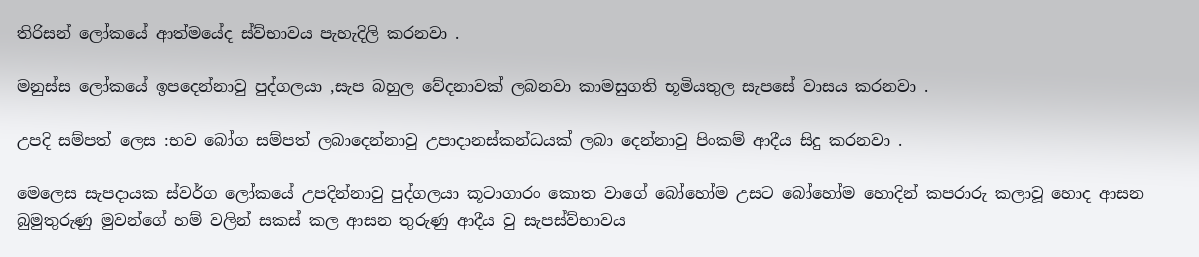තිරිසන් ලෝකයේ ආත්මයේද ස්ව්භාවය පැහැදිලි කරනවා .

මනුස්ස ලෝකයේ ඉපදෙන්නාවු පුද්ගලයා ,සැප බහුල වේදනාවක් ලබනවා කාමසුගති භූමියතුල සැපසේ වාසය කරනවා .

උපදි සම්පත් ලෙස :භව බෝග සම්පත් ලබාදෙන්නාවු උපාදානස්කන්ධයක් ලබා දෙන්නාවු පිංකම් ආදීය සිදු කරනවා .

මෙලෙස සැපදායක ස්වර්ග ලෝකයේ උපදින්නාවු පුද්ගලයා කූටාගාරං කොත වාගේ බෝහෝම උසට බෝහෝම හොදින් කපරාරු කලාවූ හොද ආසන බුමුතුරුණු මුවන්ගේ හම් වලින් සකස් කල ආසන තුරුණු ආදීය වු සැපස්ව්භාවය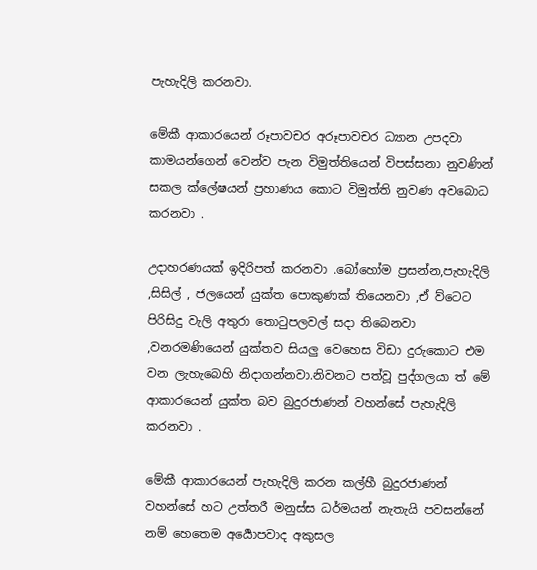පැහැදිලි කරනවා.

මේකී ආකාරයෙන් රූපාවචර අරූපාවචර ධ්‍යාන උපදවා කාමයන්ගෙන් වෙන්ව පැන විමුත්තියෙන් විපස්සනා නුවණින් සකල ක්ලේෂයන් ප්‍රහාණය කොට විමුත්ති නුවණ අවබොධ කරනවා .

උදාහරණයක් ඉදිරිපත් කරනවා .බෝහෝම ප්‍රසන්න,පැහැදිලි ,සිසිල් , ජලයෙන් යුක්ත පොකුණක් තියෙනවා ,ඒ ව්ටෙට පිරිසිදු වැලි අතුරා තොටුපලවල් සදා තිබෙනවා ,වනරමණියෙන් යුක්තව සියලු වෙහෙස විඩා දුරුකොට එම වන ලැහැබෙහි නිදාගන්නවා.නිවනට පත්වූ පුද්ගලයා ත් මේ ආකාරයෙන් යුක්ත බව බුදුරජාණන් වහන්සේ පැහැදිලි කරනවා .

මේකී ආකාරයෙන් පැහැදිලි කරන කල්හී බුදුරජාණන් වහන්සේ හට උත්තරී මනුස්ස ධර්මයන් නැතැයි පවසන්නේ නම් හෙතෙම අර්‍යොපවාද අකුසල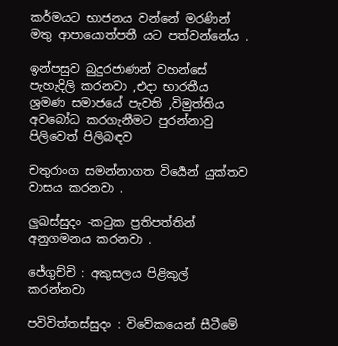කර්මයට භාජනය වන්නේ මරණින් මතු ආපායොත්පතී යට පත්වන්නේය .

ඉන්පසුව බුදුරජාණන් වහන්සේ පැහැදිලි කරනවා ,එදා භාරතීය ශ්‍රමණ සමාජයේ පැවති ,විමුත්තිය අවබෝධ කරගැනීමට පුරන්නාවු පිලිවෙත් පිලිබඳව

චතුරාංග සමන්නාගත විර්‍යෙන් යුක්තව වාසය කරනවා .

ලුඛස්සුදං -කටුක ප්‍රතිපත්තින් අනුගමනය කරනවා .

ජේගුච්චි : අකුසලය පිළිකුල් කරන්නවා

පවිවිත්තස්සුදං : විවේකයෙන් සීටීමේ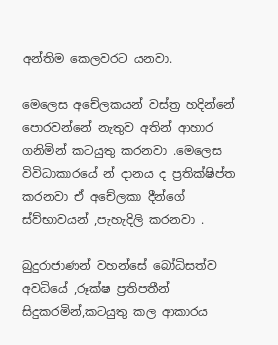අන්තිම කෙලවරට යනවා.

මෙලෙස අචේලකයන් වස්ත්‍ර හදින්නේ පොරවන්නේ නැතුව අතින් ආහාර ගනිමින් කටයුතු කරනවා .මෙලෙස විවිධාකාරයේ න් දානය ද ප්‍රතික්ෂිප්ත කරනවා ඒ අචේලකා දීන්ගේ ස්ව්භාවයන් ,පැහැදිලි කරනවා .

බුදුරාජාණන් වහන්සේ බෝධිසත්ව අවධියේ ,රූක්ෂ ප්‍රතිපතීන් සිදුකරමින්,කටයුතු කල ආකාරය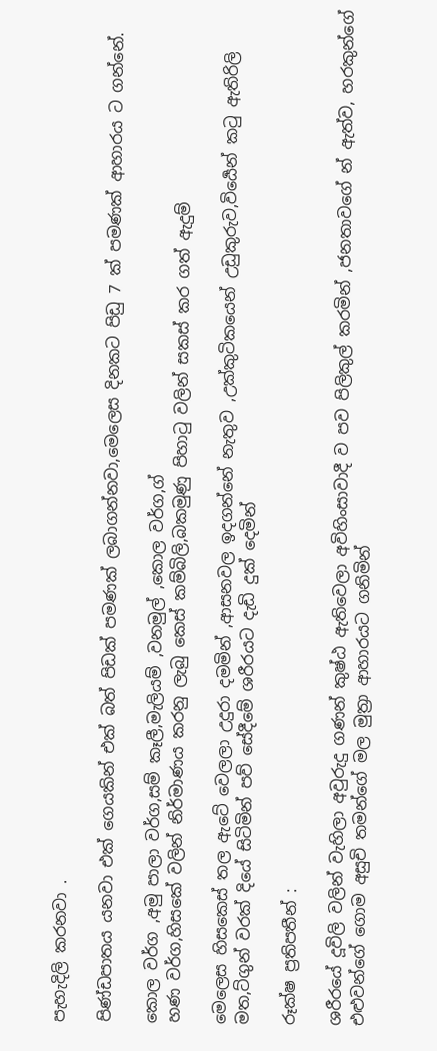පැහැදිලි කරනවා .

පිණ්ඩපාතය යනවා එක් ගෙයකින් එක් බත් පිඩක් පමණක් ලබාගන්නවා,මෙලෙස දිනකට පිඩු 7 ක් පමණක් ආහාරය ට ගන්නේ.

කොල වර්ග ,අමු පාලා වර්ග,සම් කෑලී,මැලියම් ,වනමුල් ,කොල වර්ග,ග්
හණ වර්ග,හිසකේ වලින් නිර්මාණය කරනු ලැබු කෙස් කම්බිලි,බකමුණු පිහාටු වලින් සකස් කර ගත් ඇදුම්

මෙලෙස හිසකෙස් තල ඇටේ වෙලලා උදුරා දමමින් ,ආසනවල ඉදගන්නේ නැතුව ,උක්කුටිකයෙන් උඩුකුරුව,විර්‍යෙන් කටු ඇතිරිලි මත,ට්ගුන් වරක් දියේ සිටිමින් පව් සේදීමේ ශරීරයට දැඩි දුක් දෙමින්

රූක්ෂ ප්‍රතිපතීන් :

ශරීරයේ දූවිලි වලින් වැහිලා අවුරුදු ගණන් කුෂ්ඨ ඇතිවෙලා අවිහිංසාවාදී ව පව පිලිකුල් කරමින් ,ජනතාවගේ න් ඇත්ව, හරකුන්ගේ එළුවන්ගේ ගොම අසුචි තමන්ගේ මල මුත්‍රා ආහාරයට ගනිමින්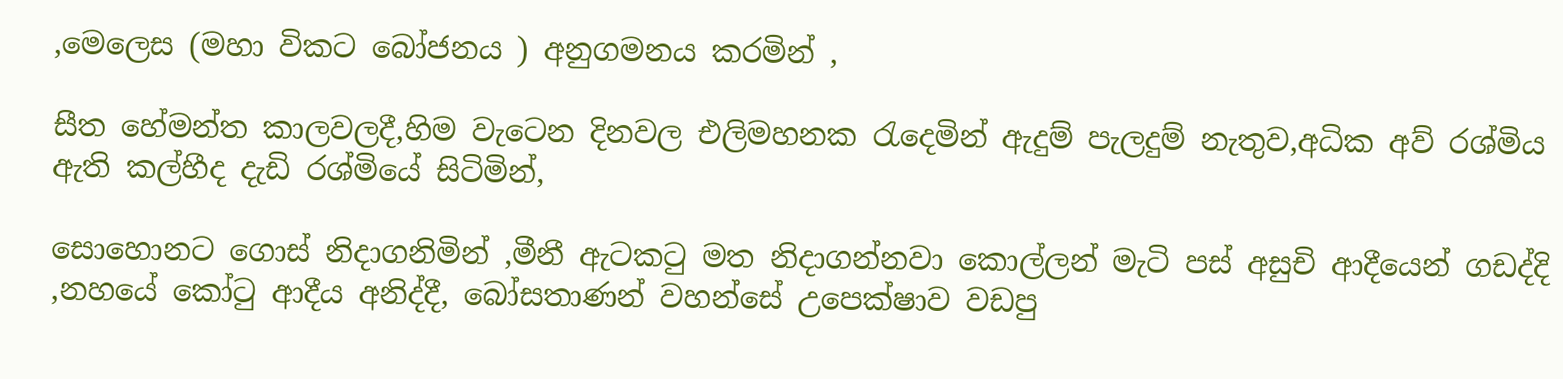,මෙලෙස (මහා විකට බෝජනය ) අනුගමනය කරමින් ,

සීත හේමන්ත කාලවලදී,හිම වැටෙන දිනවල එලිමහනක රැදෙමින් ඇදුම් පැලදුම් නැතුව,අධික අව් රශ්මිය ඇති කල්හීද දැඩි රශ්මියේ සිටිමින්,

සොහොනට ගොස් නිදාගනිමින් ,මීනී ඇටකටු මත නිදාගන්නවා කොල්ලන් මැටි පස් අසුචි ආදීයෙන් ගඩද්දි ,නහයේ කෝටු ආදීය අනිද්දී, බෝසතාණන් වහන්සේ උපෙක්ෂාව වඩපු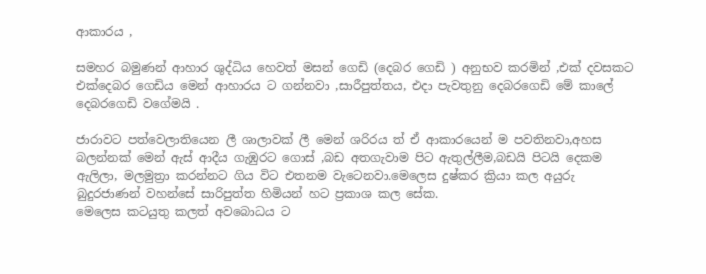ආකාරය ,

සමහර බමුණන් ආහාර ශුද්ධිය හෙවත් මසන් ගෙඩි (දෙබර ගෙඩි ) අනුභව කරමින් ,එක් දවසකට එක්දෙබර ගෙඩිය මෙන් ආහාරය ට ගන්නවා ,සාරීපුත්තය, එදා පැවතුනු දෙබරගෙඩි මේ කාලේ දෙබරගෙඩි වගේමයි .

ජාරාවට පත්වෙලාතියෙන ලී ශාලාවක් ලී මෙන් ශරිරය ත් ඒ ආකාරයෙන් ම පවතිනවා,අහස බලන්නක් මෙන් ඇස් ආදීය ගැඹුරට ගොස් ,බඩ අතගැවාම පිට ඇතුල්ලීම,බඩයි පිටයි දෙකම ඇලිලා, මලමුත්‍රා කරන්නට ගිය විට එතනම වැටෙනවා.මෙලෙස දුෂ්කර ක්‍රියා කල අයුරු බුදුරජාණන් වහන්සේ සාරිපුත්ත හිමියන් හට ප්‍රකාශ කල සේක.
මෙලෙස කටයුතු කලත් අවබොධය ට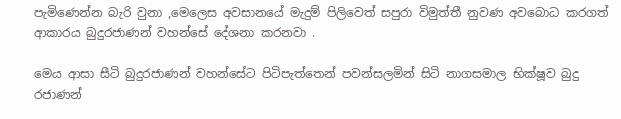පැමිණෙන්න බැරි වුනා ,මෙලෙස අවසානයේ මැදුම් පිලිවෙත් සපුරා විමුත්තී නුවණ අවබොධ කරගත් ආකාරය බුදුරජාණන් වහන්සේ දේශනා කරනවා .

මෙය ආසා සීටි බුදුරජාණන් වහන්සේට පිටිපැත්තෙන් පවන්සලමින් සිටි නාගසමාල භික්ෂූව බුදු රජාණන්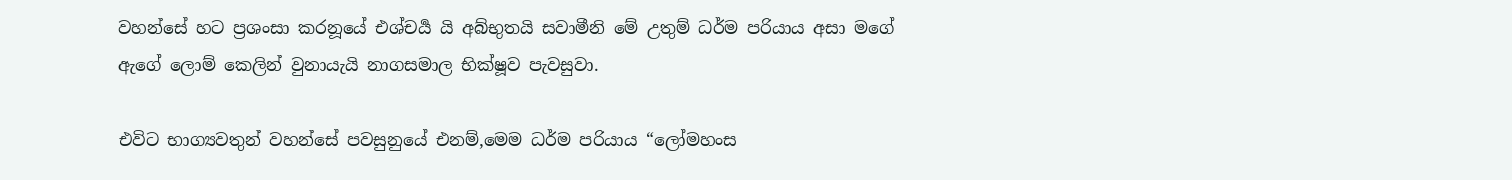වහන්සේ හට ප්‍රශංසා කරනූයේ එශ්චර්‍ය යි අබ්භුතයි සවාමීනි මේ උතුම් ධර්ම පරියාය අසා මගේ ඇගේ ලොම් කෙලින් වුනායැයි නාගසමාල භික්ෂූව පැවසුවා.

එවිට භාග්‍යවතුන් වහන්සේ පවසුනුයේ එනම්,මෙම ධර්ම පරියාය “ලෝමහංස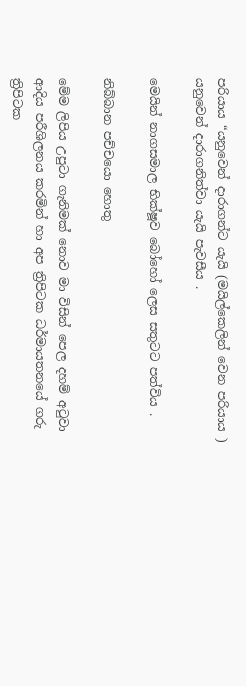පරියාය “යනුවෙන් දාරාගන්ට යැයි (මයිල්කෙලින් වෙන පරියාය ) යනුවෙන් දාරාගනිත්වා යැයි පැවසීය .

මෙයින් නාගසමාල භික්ෂූව බෝහෝ ලෙස සතුටට පත්විය .

නිබ්බාන පච්චයො හොතු

මේම ලිපිය උපුටා ගැනිමක් නොව මා විසින් පෙල දහම් අටුවා ආදිය පරීශිලනය කරමින් හා අප ත්‍රිපිටක ධර්මායතනයේ ගරු ත්‍රිපිටක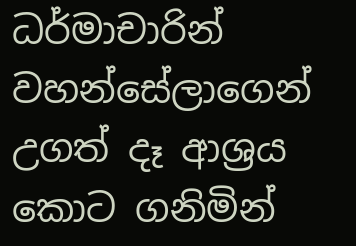ධර්මාචාරින් වහන්සේලාගෙන් උගත් දෑ ආශ්‍රය කොට ගනිමින්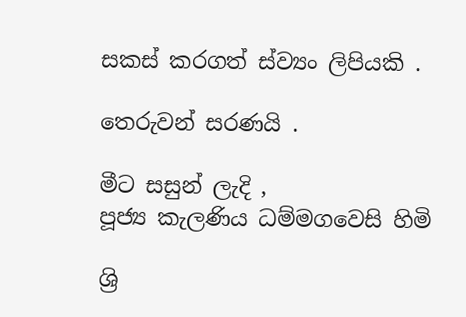සකස් කරගත් ස්ව්‍යං ලිපියකි .

තෙරුවන් සරණයි .

මීට සසුන් ලැදි ,
පූජ්‍ය කැලණිය ධම්මගවෙසි හිමි

ශ්‍රි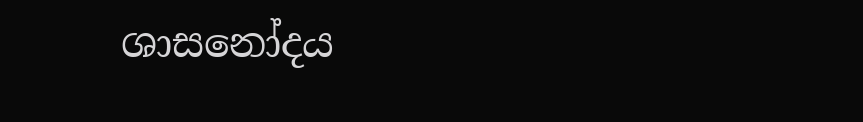ශාසනෝදය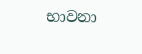භාවනා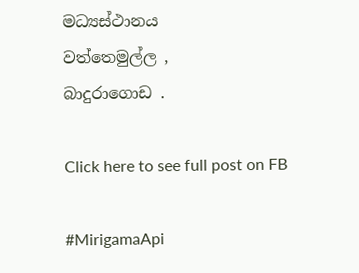මධ්‍යස්ථානය
වත්තෙමුල්ල ,
බාදුරාගොඩ .

Click here to see full post on FB

#MirigamaApi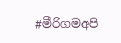#මීරිගමඅපි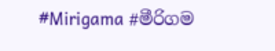#Mirigama #මීරිගම